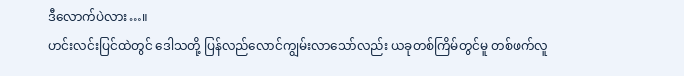ဒီလောက်ပဲလား…။
ဟင်းလင်းပြင်ထဲတွင် ဒေါသတို့ ပြန်လည်လောင်ကျွမ်းလာသော်လည်း ယခုတစ်ကြိမ်တွင်မူ တစ်ဖက်လူ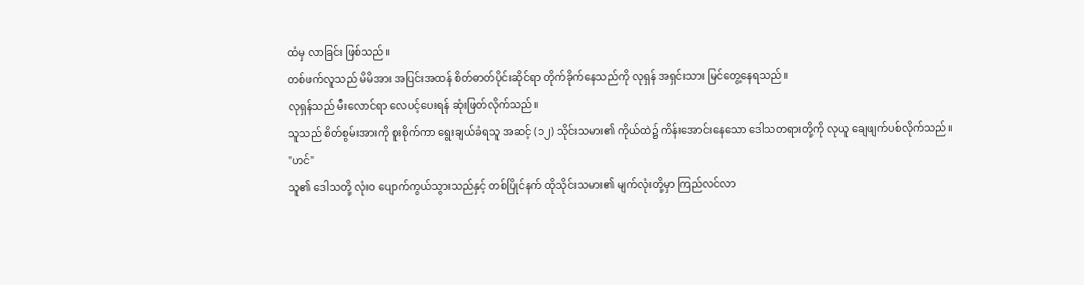ထံမှ လာခြင်း ဖြစ်သည်။
တစ်ဖက်လူသည် မိမိအား အပြင်းအထန် စိတ်ဓာတ်ပိုင်းဆိုင်ရာ တိုက်ခိုက်နေသည်ကို လုရှန် အရှင်းသား မြင်တွေ့နေရသည်။
လုရှန်သည် မီးလောင်ရာ လေပင့်ပေးရန် ဆုံးဖြတ်လိုက်သည်။
သူသည် စိတ်စွမ်းအားကို စူးစိုက်ကာ ရွေးချယ်ခံရသူ အဆင့် (၁၂) သိုင်းသမား၏ ကိုယ်ထဲ၌ ကိန်းအောင်းနေသော ဒေါသတရားတို့ကို လုယူ ချေဖျက်ပစ်လိုက်သည်။
"ဟင်"
သူ၏ ဒေါသတို့ လုံးဝ ပျောက်ကွယ်သွားသည်နှင့် တစ်ပြိုင်နက် ထိုသိုင်းသမား၏ မျက်လုံးတို့မှာ ကြည်လင်လာ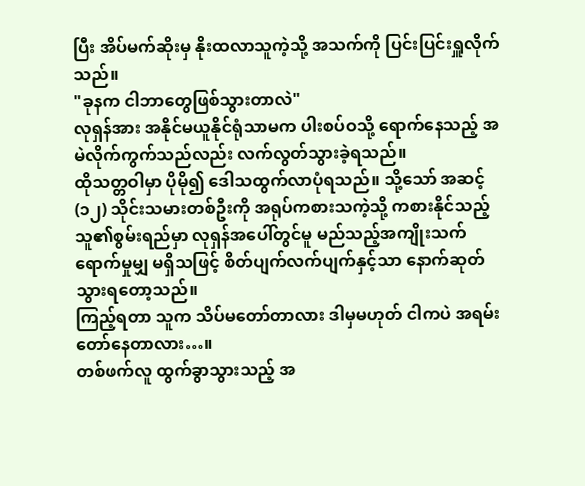ပြီး အိပ်မက်ဆိုးမှ နိုးထလာသူကဲ့သို့ အသက်ကို ပြင်းပြင်းရှူလိုက်သည်။
"ခုနက ငါဘာတွေဖြစ်သွားတာလဲ"
လုရှန်အား အနိုင်မယူနိုင်ရုံသာမက ပါးစပ်ဝသို့ ရောက်နေသည့် အမဲလိုက်ကွက်သည်လည်း လက်လွတ်သွားခဲ့ရသည်။
ထိုသတ္တဝါမှာ ပိုမို၍ ဒေါသထွက်လာပုံရသည်။ သို့သော် အဆင့် (၁၂) သိုင်းသမားတစ်ဦးကို အရုပ်ကစားသကဲ့သို့ ကစားနိုင်သည့် သူ၏စွမ်းရည်မှာ လုရှန်အပေါ်တွင်မူ မည်သည့်အကျိုးသက်ရောက်မှုမျှ မရှိသဖြင့် စိတ်ပျက်လက်ပျက်နှင့်သာ နောက်ဆုတ်သွားရတော့သည်။
ကြည့်ရတာ သူက သိပ်မတော်တာလား ဒါမှမဟုတ် ငါကပဲ အရမ်းတော်နေတာလား…။
တစ်ဖက်လူ ထွက်ခွာသွားသည့် အ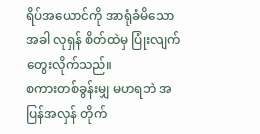ရိပ်အယောင်ကို အာရုံခံမိသောအခါ လုရှန် စိတ်ထဲမှ ပြုံးလျက် တွေးလိုက်သည်။
စကားတစ်ခွန်းမျှ မဟရဘဲ အပြန်အလှန် တိုက်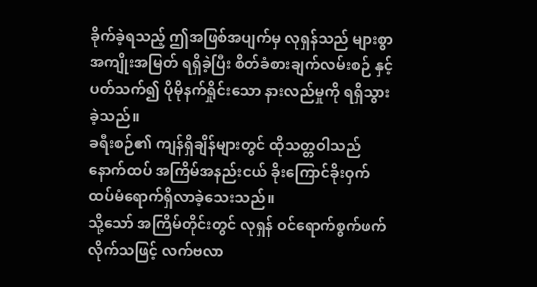ခိုက်ခဲ့ရသည့် ဤအဖြစ်အပျက်မှ လုရှန်သည် များစွာ အကျိုးအမြတ် ရရှိခဲ့ပြီး စိတ်ခံစားချက်လမ်းစဉ် နှင့် ပတ်သက်၍ ပိုမိုနက်ရှိုင်းသော နားလည်မှုကို ရရှိသွားခဲ့သည်။
ခရီးစဉ်၏ ကျန်ရှိချိန်များတွင် ထိုသတ္တဝါသည် နောက်ထပ် အကြိမ်အနည်းငယ် ခိုးကြောင်ခိုးဝှက် ထပ်မံရောက်ရှိလာခဲ့သေးသည်။
သို့သော် အကြိမ်တိုင်းတွင် လုရှန် ဝင်ရောက်စွက်ဖက်လိုက်သဖြင့် လက်ဗလာ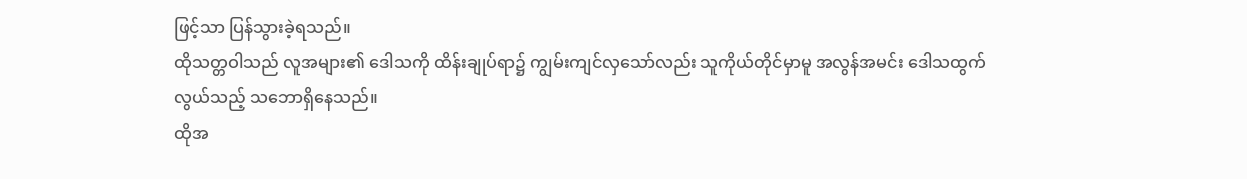ဖြင့်သာ ပြန်သွားခဲ့ရသည်။
ထိုသတ္တဝါသည် လူအများ၏ ဒေါသကို ထိန်းချုပ်ရာ၌ ကျွမ်းကျင်လှသော်လည်း သူကိုယ်တိုင်မှာမူ အလွန်အမင်း ဒေါသထွက်လွယ်သည့် သဘောရှိနေသည်။
ထိုအ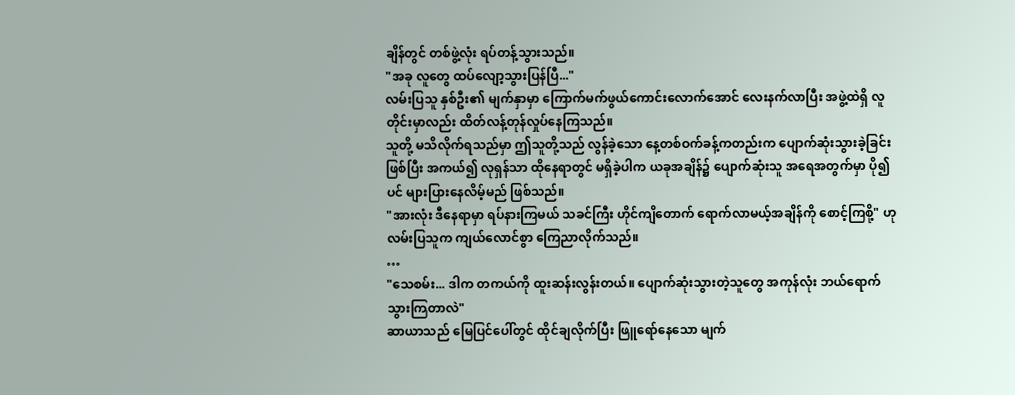ချိန်တွင် တစ်ဖွဲ့လုံး ရပ်တန့်သွားသည်။
"အခု လူတွေ ထပ်လျော့သွားပြန်ပြီ..."
လမ်းပြသူ နှစ်ဦး၏ မျက်နှာမှာ ကြောက်မက်ဖွယ်ကောင်းလောက်အောင် လေးနက်လာပြီး အဖွဲ့ထဲရှိ လူတိုင်းမှာလည်း ထိတ်လန့်တုန်လှုပ်နေကြသည်။
သူတို့ မသိလိုက်ရသည်မှာ ဤသူတို့သည် လွန်ခဲ့သော နေ့တစ်ဝက်ခန့်ကတည်းက ပျောက်ဆုံးသွားခဲ့ခြင်းဖြစ်ပြီး အကယ်၍ လုရှန်သာ ထိုနေရာတွင် မရှိခဲ့ပါက ယခုအချိန်၌ ပျောက်ဆုံးသူ အရေအတွက်မှာ ပို၍ပင် များပြားနေလိမ့်မည် ဖြစ်သည်။
"အားလုံး ဒီနေရာမှာ ရပ်နားကြမယ် သခင်ကြီး ဟိုင်ကျိတောက် ရောက်လာမယ့်အချိန်ကို စောင့်ကြစို့" ဟု လမ်းပြသူက ကျယ်လောင်စွာ ကြေညာလိုက်သည်။
…
"သေစမ်း... ဒါက တကယ်ကို ထူးဆန်းလွန်းတယ်။ ပျောက်ဆုံးသွားတဲ့သူတွေ အကုန်လုံး ဘယ်ရောက်သွားကြတာလဲ"
ဆာယာသည် မြေပြင်ပေါ်တွင် ထိုင်ချလိုက်ပြီး ဖြူရော်နေသော မျက်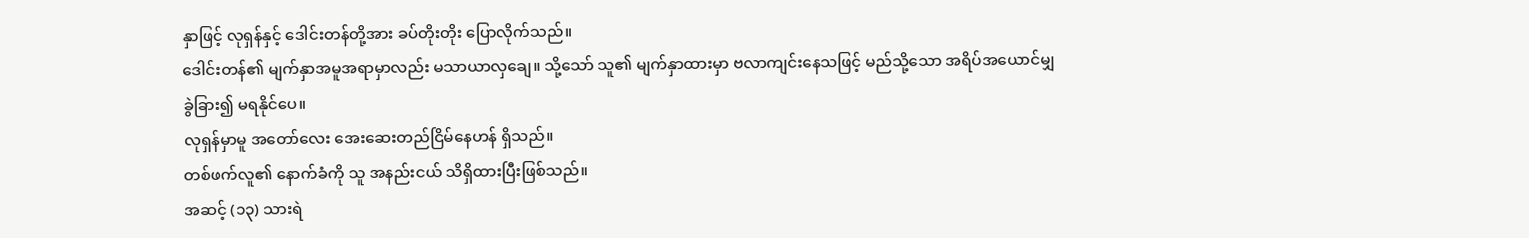နှာဖြင့် လုရှန်နှင့် ဒေါင်းတန်တို့အား ခပ်တိုးတိုး ပြောလိုက်သည်။
ဒေါင်းတန်၏ မျက်နှာအမူအရာမှာလည်း မသာယာလှချေ။ သို့သော် သူ၏ မျက်နှာထားမှာ ဗလာကျင်းနေသဖြင့် မည်သို့သော အရိပ်အယောင်မျှ ခွဲခြား၍ မရနိုင်ပေ။
လုရှန်မှာမူ အတော်လေး အေးဆေးတည်ငြိမ်နေဟန် ရှိသည်။
တစ်ဖက်လူ၏ နောက်ခံကို သူ အနည်းငယ် သိရှိထားပြီးဖြစ်သည်။
အဆင့် (၁၃) သားရဲ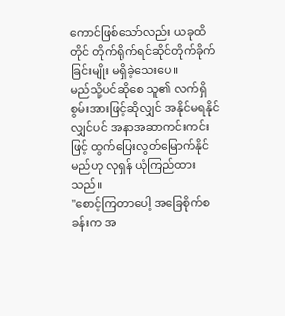ကောင်ဖြစ်သော်လည်း ယခုထိတိုင် တိုက်ရိုက်ရင်ဆိုင်တိုက်ခိုက်ခြင်းမျိုး မရှိခဲ့သေးပေ။
မည်သို့ပင်ဆိုစေ သူ၏ လက်ရှိစွမ်းအားဖြင့်ဆိုလျှင် အနိုင်မရနိုင်လျှင်ပင် အနာအဆာကင်းကင်းဖြင့် ထွက်ပြေးလွတ်မြောက်နိုင်မည်ဟု လုရှန် ယုံကြည်ထားသည်။
"စောင့်ကြတာပေါ့ အခြေစိုက်စခန်းက အ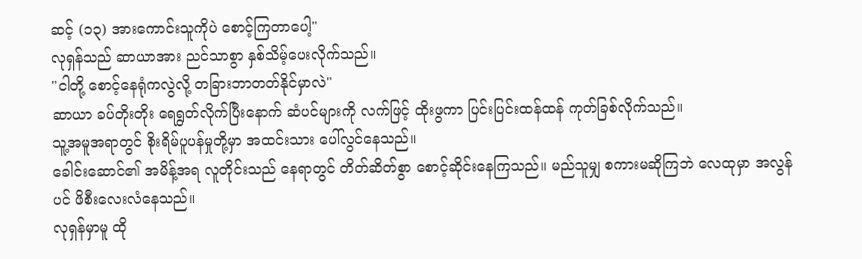ဆင့် (၁၃) အားကောင်းသူကိုပဲ စောင့်ကြတာပေါ့"
လုရှန်သည် ဆာယာအား ညင်သာစွာ နှစ်သိမ့်ပေးလိုက်သည်။
"ငါတို့ စောင့်နေရုံကလွဲလို့ တခြားဘာတတ်နိုင်မှာလဲ"
ဆာယာ ခပ်တိုးတိုး ရေရွတ်လိုက်ပြီးနောက် ဆံပင်များကို လက်ဖြင့် ထိုးဖွကာ ပြင်းပြင်းထန်ထန် ကုတ်ခြစ်လိုက်သည်။
သူ့အမူအရာတွင် စိုးရိမ်ပူပန်မှုတို့မှာ အထင်းသား ပေါ်လွင်နေသည်။
ခေါင်းဆောင်၏ အမိန့်အရ လူတိုင်းသည် နေရာတွင် တိတ်ဆိတ်စွာ စောင့်ဆိုင်းနေကြသည်။ မည်သူမျှ စကားမဆိုကြဘဲ လေထုမှာ အလွန်ပင် ဖိစီးလေးလံနေသည်။
လုရှန်မှာမူ ထို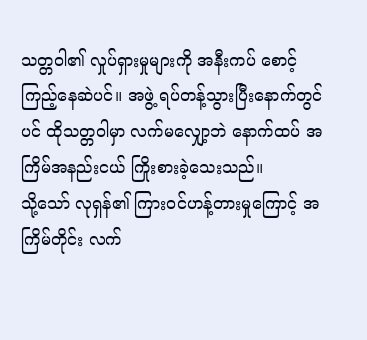သတ္တဝါ၏ လှုပ်ရှားမှုများကို အနီးကပ် စောင့်ကြည့်နေဆဲပင်။ အဖွဲ့ ရပ်တန့်သွားပြီးနောက်တွင်ပင် ထိုသတ္တဝါမှာ လက်မလျှော့ဘဲ နောက်ထပ် အကြိမ်အနည်းငယ် ကြိုးစားခဲ့သေးသည်။
သို့သော် လုရှန်၏ ကြားဝင်ဟန့်တားမှုကြောင့် အကြိမ်တိုင်း လက်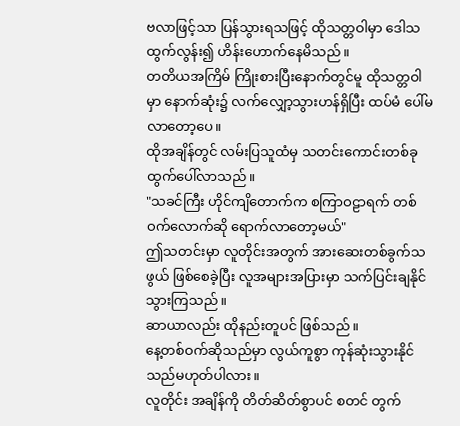ဗလာဖြင့်သာ ပြန်သွားရသဖြင့် ထိုသတ္တဝါမှာ ဒေါသထွက်လွန်း၍ ဟိန်းဟောက်နေမိသည်။
တတိယအကြိမ် ကြိုးစားပြီးနောက်တွင်မူ ထိုသတ္တဝါမှာ နောက်ဆုံး၌ လက်လျှော့သွားဟန်ရှိပြီး ထပ်မံ ပေါ်မလာတော့ပေ။
ထိုအချိန်တွင် လမ်းပြသူထံမှ သတင်းကောင်းတစ်ခု ထွက်ပေါ်လာသည်။
"သခင်ကြီး ဟိုင်ကျိတောက်က စကြာဝဠာရက် တစ်ဝက်လောက်ဆို ရောက်လာတော့မယ်"
ဤသတင်းမှာ လူတိုင်းအတွက် အားဆေးတစ်ခွက်သဖွယ် ဖြစ်စေခဲ့ပြီး လူအများအပြားမှာ သက်ပြင်းချနိုင်သွားကြသည်။
ဆာယာလည်း ထိုနည်းတူပင် ဖြစ်သည်။
နေ့တစ်ဝက်ဆိုသည်မှာ လွယ်ကူစွာ ကုန်ဆုံးသွားနိုင်သည်မဟုတ်ပါလား။
လူတိုင်း အချိန်ကို တိတ်ဆိတ်စွာပင် စတင် တွက်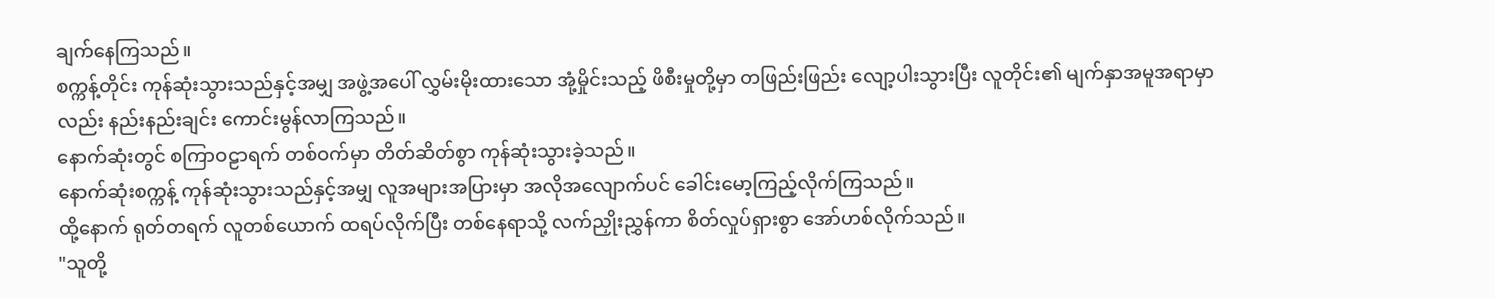ချက်နေကြသည်။
စက္ကန့်တိုင်း ကုန်ဆုံးသွားသည်နှင့်အမျှ အဖွဲ့အပေါ် လွှမ်းမိုးထားသော အုံ့မှိုင်းသည့် ဖိစီးမှုတို့မှာ တဖြည်းဖြည်း လျော့ပါးသွားပြီး လူတိုင်း၏ မျက်နှာအမူအရာမှာလည်း နည်းနည်းချင်း ကောင်းမွန်လာကြသည်။
နောက်ဆုံးတွင် စကြာဝဠာရက် တစ်ဝက်မှာ တိတ်ဆိတ်စွာ ကုန်ဆုံးသွားခဲ့သည်။
နောက်ဆုံးစက္ကန့် ကုန်ဆုံးသွားသည်နှင့်အမျှ လူအများအပြားမှာ အလိုအလျောက်ပင် ခေါင်းမော့ကြည့်လိုက်ကြသည်။
ထို့နောက် ရုတ်တရက် လူတစ်ယောက် ထရပ်လိုက်ပြီး တစ်နေရာသို့ လက်ညှိုးညွှန်ကာ စိတ်လှုပ်ရှားစွာ အော်ဟစ်လိုက်သည်။
"သူတို့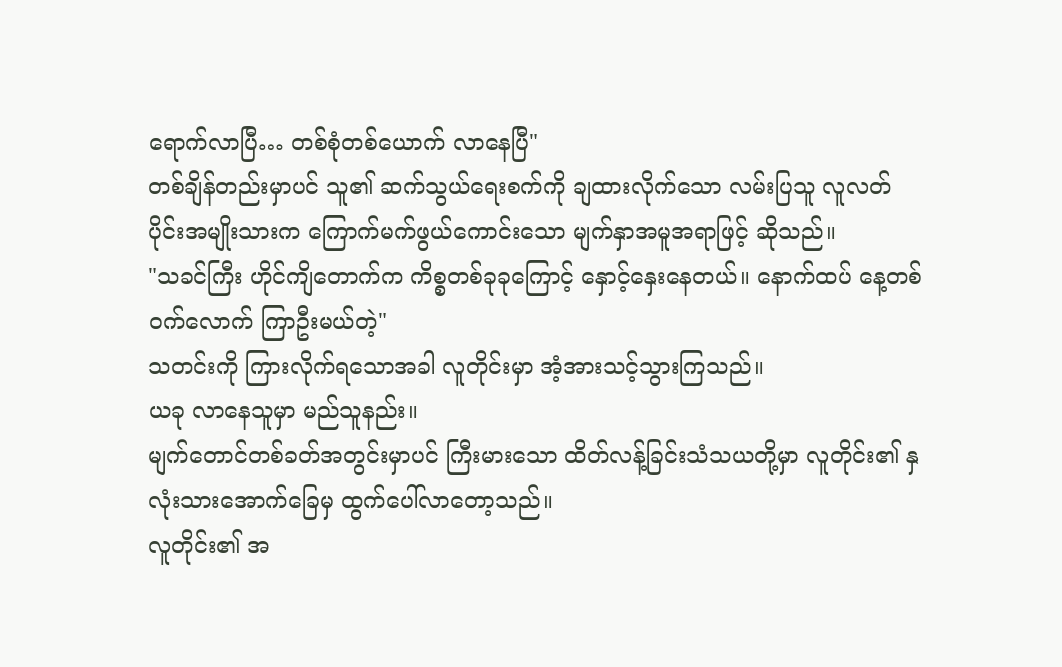ရောက်လာပြီ… တစ်စုံတစ်ယောက် လာနေပြီ"
တစ်ချိန်တည်းမှာပင် သူ၏ ဆက်သွယ်ရေးစက်ကို ချထားလိုက်သော လမ်းပြသူ လူလတ်ပိုင်းအမျိုးသားက ကြောက်မက်ဖွယ်ကောင်းသော မျက်နှာအမူအရာဖြင့် ဆိုသည်။
"သခင်ကြီး ဟိုင်ကျိတောက်က ကိစ္စတစ်ခုခုကြောင့် နှောင့်နှေးနေတယ်။ နောက်ထပ် နေ့တစ်ဝက်လောက် ကြာဦးမယ်တဲ့"
သတင်းကို ကြားလိုက်ရသောအခါ လူတိုင်းမှာ အံ့အားသင့်သွားကြသည်။
ယခု လာနေသူမှာ မည်သူနည်း။
မျက်တောင်တစ်ခတ်အတွင်းမှာပင် ကြီးမားသော ထိတ်လန့်ခြင်းသံသယတို့မှာ လူတိုင်း၏ နှလုံးသားအောက်ခြေမှ ထွက်ပေါ်လာတော့သည်။
လူတိုင်း၏ အ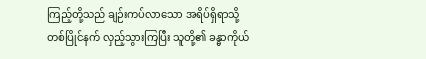ကြည့်တို့သည် ချဉ်းကပ်လာသော အရိပ်ရှိရာသို့ တစ်ပြိုင်နက် လှည့်သွားကြပြီး သူတို့၏ ခန္ဓာကိုယ်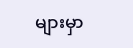များမှာ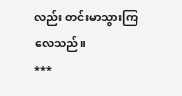လည်း တင်းမာသွားကြလေသည်။
***